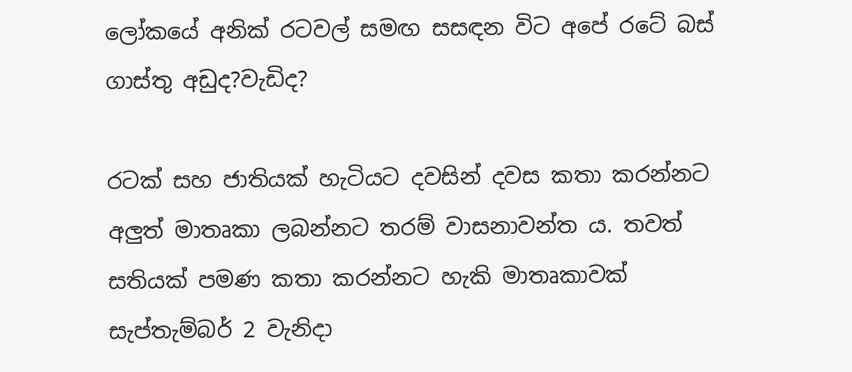ලෝකයේ අනික් රටවල් සමඟ සසඳන විට අපේ රටේ බස් ගාස්තු අඩුද?වැඩිද?

රටක් සහ ජාතියක් හැටියට දවසින් දවස කතා කරන්නට අලුත් මාතෘකා ලබන්නට තරම් වාසනාවන්ත ය. තවත් සතියක් පමණ කතා කරන්නට හැකි මාතෘකාවක් සැප්තැම්බර් 2 වැනිදා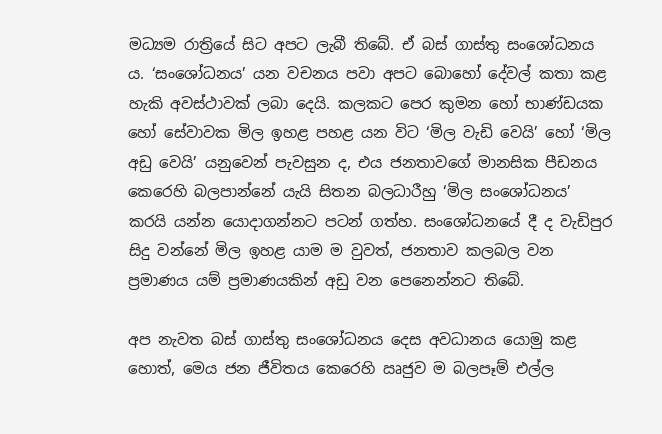මධ්‍යම රාත්‍රියේ සිට අපට ලැබී තිබේ. ඒ බස් ගාස්තු සංශෝධනය ය. ‘සංශෝධනය’ යන වචනය පවා අපට බොහෝ දේවල් කතා කළ හැකි අවස්ථාවක් ලබා දෙයි. කලකට පෙර කුමන හෝ භාණ්ඩයක හෝ සේවාවක මිල ඉහළ පහළ යන විට ‘මිල වැඩි වෙයි’ හෝ ‘මිල අඩු වෙයි’ යනුවෙන් පැවසුන ද, එය ජනතාවගේ මානසික පීඩනය කෙරෙහි බලපාන්නේ යැයි සිතන බලධාරීහු ‘මිල සංශෝධනය’ කරයි යන්න යොදාගන්නට පටන් ගත්හ. සංශෝධනයේ දී ද වැඩිපුර සිදු වන්නේ මිල ඉහළ යාම ම වුවත්, ජනතාව කලබල වන ප්‍රමාණය යම් ප්‍රමාණයකින් අඩු වන පෙනෙන්නට තිබේ.

අප නැවත බස් ගාස්තු සංශෝධනය දෙස අවධානය යොමු කළ හොත්, මෙය ජන ජීවිතය කෙරෙහි ඍජුව ම බලපෑම් එල්ල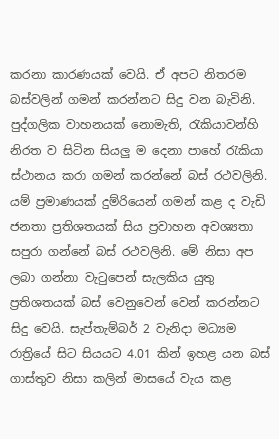කරනා කාරණයක් වෙයි. ඒ අපට නිතරම බස්වලින් ගමන් කරන්නට සිදු වන බැවිනි. පුද්ගලික වාහනයක් නොමැති, රැකියාවන්හි නිරත ව සිටින සියලු ම දෙනා පාහේ රැකියා ස්ථානය කරා ගමන් කරන්නේ බස් රථවලිනි. යම් ප්‍රමාණයක් දුම්රියෙන් ගමන් කළ ද වැඩි ජනතා ප්‍රතිශතයක් සිය ප්‍රවාහන අවශ්‍යතා සපුරා ගන්නේ බස් රථවලිනි. මේ නිසා අප ලබා ගන්නා වැටුපෙන් සැලකිය යුතු ප්‍රතිශතයක් බස් වෙනුවෙන් වෙන් කරන්නට සිදු වෙයි. සැප්තැම්බර් 2 වැනිදා මධ්‍යම රාත්‍රියේ සිට සියයට 4.01 කින් ඉහළ යන බස් ගාස්තුව නිසා කලින් මාසයේ වැය කළ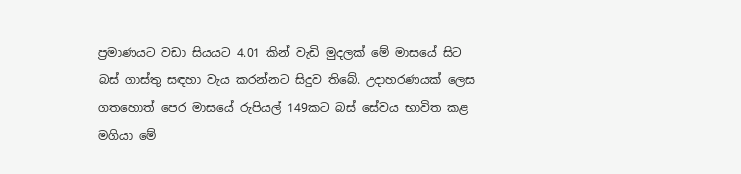ප්‍රමාණයට වඩා සියයට 4.01 කින් වැඩි මුදලක් මේ මාසයේ සිට බස් ගාස්තු සඳහා වැය කරන්නට සිදුව තිබේ. උදාහරණයක් ලෙස ගතහොත් පෙර මාසයේ රුපියල් 149කට බස් සේවය භාවිත කළ මගියා මේ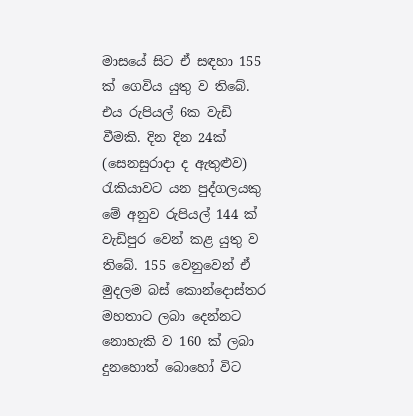මාසයේ සිට ඒ සඳහා 155 ක් ගෙවිය යුතු ව තිබේ. එය රුපියල් 6ක වැඩි වීමකි. දින දින 24ක් (සෙනසුරාදා ද ඇතුළුව) රැකියාවට යන පුද්ගලයකු මේ අනුව රුපියල් 144 ක් වැඩිපුර වෙන් කළ යුතු ව තිබේ. 155 වෙනුවෙන් ඒ මුදලම බස් කොන්දොස්තර මහතාට ලබා දෙන්නට නොහැකි ව 160 ක් ලබා දුනහොත් බොහෝ විට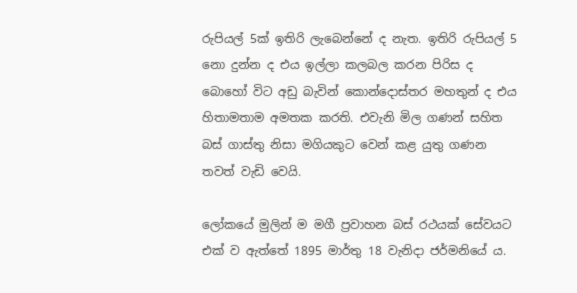රුපියල් 5ක් ඉතිරි ලැබෙන්නේ ද නැත. ඉතිරි රුපියල් 5 නො දුන්න ද එය ඉල්ලා කලබල කරන පිරිස ද බොහෝ විට අඩු බැවින් කොන්දොස්තර මහතුන් ද එය හිතාමතාම අමතක කරති. එවැනි මිල ගණන් සහිත බස් ගාස්තු නිසා මගියකුට වෙන් කළ යුතු ගණන තවත් වැඩි වෙයි.

ලෝකයේ මුලින් ම මගී ප්‍රවාහන බස් රථයක් සේවයට එක් ව ඇත්තේ 1895 මාර්තු 18 වැනිදා ජර්මනියේ ය.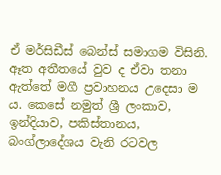ඒ මර්සිඩීස් බෙන්ස් සමාගම විසිනි. ඈත අතීතයේ වුව ද ඒවා තනා ඇත්තේ මගී ප්‍රවාහනය උදෙසා ම ය. කෙසේ නමුත් ශ්‍රී ලංකාව, ඉන්දියාව, පකිස්තානය, බංග්ලාදේශය වැනි රටවල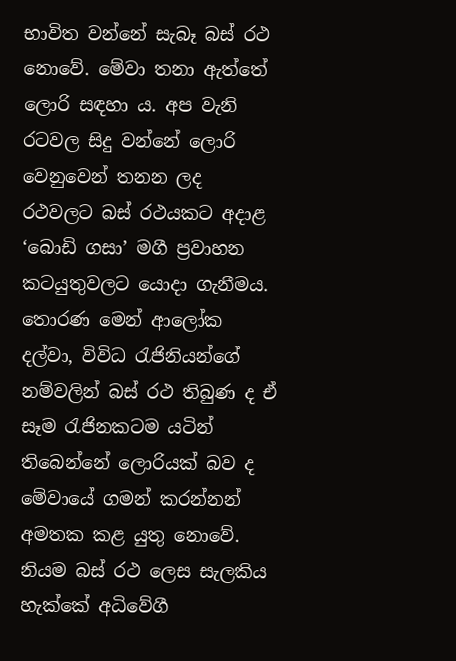භාවිත වන්නේ සැබෑ බස් රථ නොවේ. මේවා තනා ඇත්තේ ලොරි සඳහා ය. අප වැනි රටවල සිදු වන්නේ ලොරි වෙනුවෙන් තනන ලද රථවලට බස් රථයකට අදාළ ‘බොඩි ගසා’ මගී ප්‍රවාහන කටයුතුවලට යොදා ගැනීමය. තොරණ මෙන් ආලෝක දල්වා, විවිධ රැජිනියන්ගේ නම්වලින් බස් රථ තිබුණ ද ඒ සෑම රැජිනකටම යටින් තිබෙන්නේ ලොරියක් බව ද මේවායේ ගමන් කරන්නන් අමතක කළ යුතු නොවේ. නියම බස් රථ ලෙස සැලකිය හැක්කේ අධිවේගී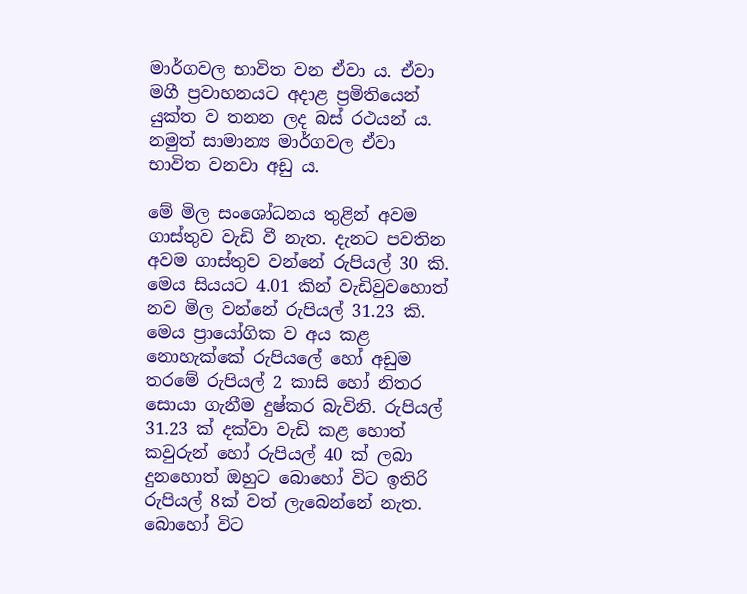මාර්ගවල භාවිත වන ඒවා ය. ඒවා මගී ප්‍රවාහනයට අදාළ ප්‍රමිතියෙන් යුක්ත ව තනන ලද බස් රථයන් ය. නමුත් සාමාන්‍ය මාර්ගවල ඒවා භාවිත වනවා අඩු ය.

මේ මිල සංශෝධනය තුළින් අවම ගාස්තුව වැඩි වී නැත. දැනට පවතින අවම ගාස්තුව වන්නේ රුපියල් 30 කි. මෙය සියයට 4.01 කින් වැඩිවුවහොත් නව මිල වන්නේ රුපියල් 31.23 කි. මෙය ප්‍රායෝගික ව අය කළ නොහැක්කේ රුපියලේ හෝ අඩුම තරමේ රුපියල් 2 කාසි හෝ නිතර සොයා ගැනීම දුෂ්කර බැවිනි. රුපියල් 31.23 ක් දක්වා වැඩි කළ හොත් කවුරුන් හෝ රුපියල් 40 ක් ලබා දුනහොත් ඔහුට බොහෝ විට ඉතිරි රුපියල් 8ක් වත් ලැබෙන්නේ නැත. බොහෝ විට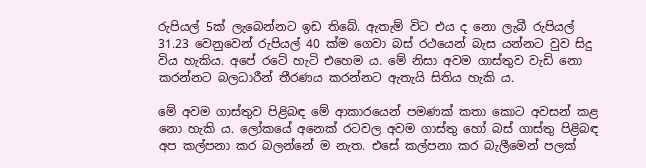රුපියල් 5ක් ලැබෙන්නට ඉඩ තිබේ. ඇතැම් විට එය ද නො ලැබී රුපියල් 31.23 වෙනුවෙන් රුපියල් 40 ක්ම ගෙවා බස් රථයෙන් බැස යන්නට වුව සිදු විය හැකිය. අපේ රටේ හැටි එහෙම ය. මේ නිසා අවම ගාස්තුව වැඩි නො කරන්නට බලධාරීන් තීරණය කරන්නට ඇතැයි සිතිය හැකි ය.

මේ අවම ගාස්තුව පිළිබඳ මේ ආකාරයෙන් පමණක් කතා කොට අවසන් කළ නො හැකි ය. ලෝකයේ අනෙක් රටවල අවම ගාස්තු හෝ බස් ගාස්තු පිළිබඳ අප කල්පනා කර බලන්නේ ම නැත. එසේ කල්පනා කර බැලීමෙන් පලක්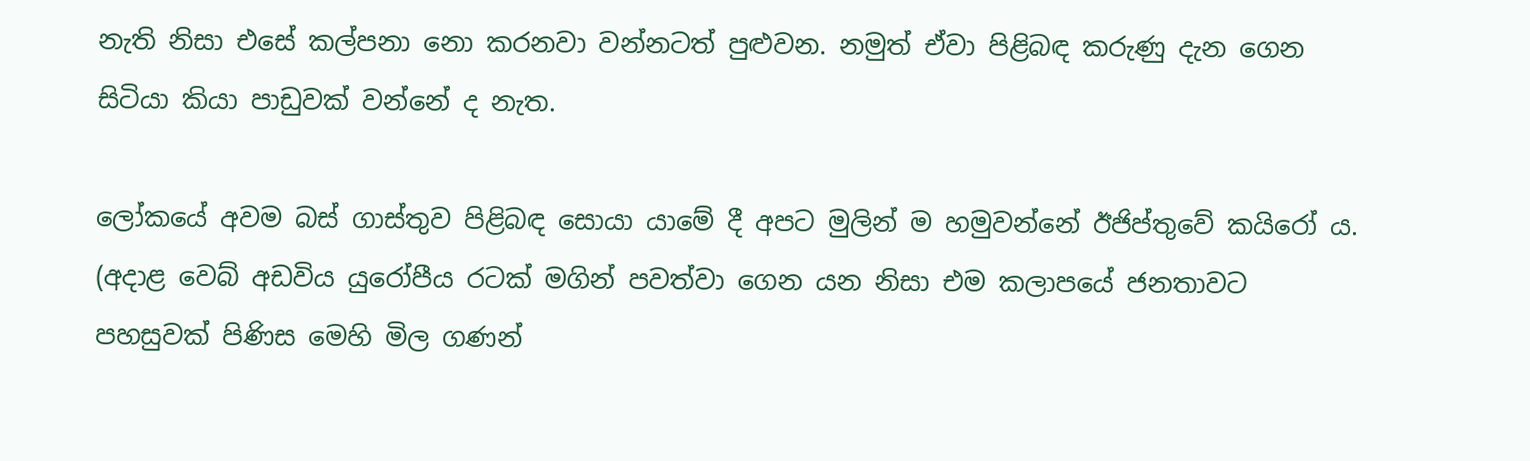නැති නිසා එසේ කල්පනා නො කරනවා වන්නටත් පුළුවන. නමුත් ඒවා පිළිබඳ කරුණු දැන ගෙන සිටියා කියා පාඩුවක් වන්නේ ද නැත.

ලෝකයේ අවම බස් ගාස්තුව පිළිබඳ සොයා යාමේ දී අපට මුලින් ම හමුවන්නේ ඊජිප්තුවේ කයිරෝ ය. (අදාළ වෙබ් අඩවිය යුරෝපීය රටක් මගින් පවත්වා ගෙන යන නිසා එම කලාපයේ ජනතාවට පහසුවක් පිණිස මෙහි මිල ගණන්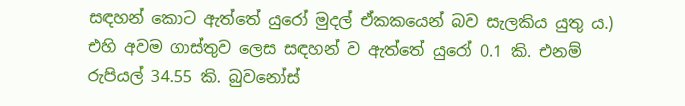සඳහන් කොට ඇත්තේ යුරෝ මුදල් ඒකකයෙන් බව සැලකිය යුතු ය.) එහි අවම ගාස්තුව ලෙස සඳහන් ව ඇත්තේ යුරෝ 0.1 කි. එනම් රුපියල් 34.55 කි. බුවනෝස්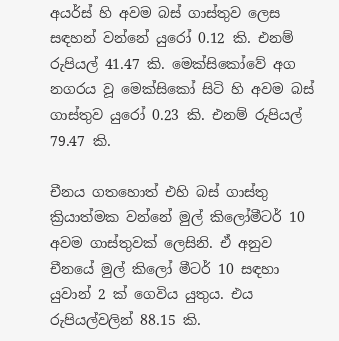අයර්ස් හි අවම බස් ගාස්තුව ලෙස සඳහන් වන්නේ යුරෝ 0.12 කි. එනම් රුපියල් 41.47 කි. මෙක්සිකෝවේ අග නගරය වූ මෙක්සිකෝ සිටි හි අවම බස් ගාස්තුව යුරෝ 0.23 කි. එනම් රුපියල් 79.47 කි.

චීනය ගතහොත් එහි බස් ගාස්තු ක්‍රියාත්මක වන්නේ මුල් කිලෝමීටර් 10 අවම ගාස්තුවක් ලෙසිනි. ඒ අනුව චීනයේ මුල් කිලෝ මීටර් 10 සඳහා යුවාන් 2 ක් ගෙවිය යුතුය. එය රුපියල්වලින් 88.15 කි.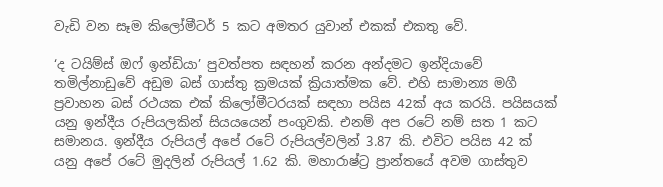වැඩි වන සෑම කිලෝමීටර් 5 කට අමතර යුවාන් එකක් එකතු වේ.

‘ද ටයිම්ස් ඔෆ් ඉන්ඩියා’ පුවත්පත සඳහන් කරන අන්දමට ඉන්දියාවේ තමිල්නාඩුවේ අඩුම බස් ගාස්තු ක්‍රමයක් ක්‍රියාත්මක වේ. එහි සාමාන්‍ය මගී ප්‍රවාහන බස් රථයක එක් කිලෝමීටරයක් සඳහා පයිස 42ක් අය කරයි. පයිසයක් යනු ඉන්දීය රුපියලකින් සියයයෙන් පංගුවකි. එනම් අප රටේ නම් සත 1 කට සමානය. ඉන්දීය රුපියල් අපේ රටේ රුපියල්වලින් 3.87 කි. එවිට පයිස 42 ක් යනු අපේ රටේ මුදලින් රුපියල් 1.62 කි. මහාරාෂ්ට්‍ර ප්‍රාන්තයේ අවම ගාස්තුව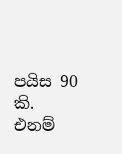පයිස 90 කි. එනම්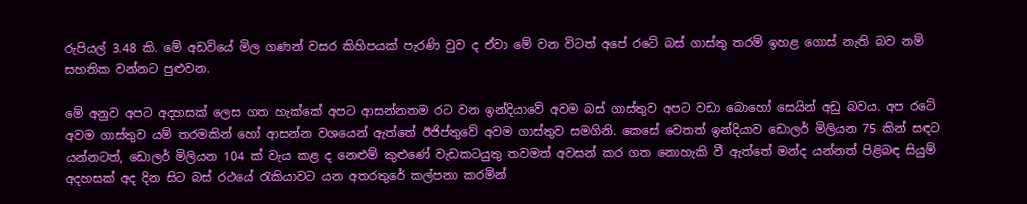රුපියල් 3.48 කි. මේ අඩවියේ මිල ගණන් වසර කිහිපයක් පැරණි වුව ද ඒවා මේ වන විටත් අපේ රටේ බස් ගාස්තු තරම් ඉහළ ගොස් නැති බව නම් සහතික වන්නට පුළුවන.

මේ අනුව අපට අදහසක් ලෙස ගත හැක්කේ අපට ආසන්නතම රට වන ඉන්දියාවේ අවම බස් ගාස්තුව අපට වඩා බොහෝ සෙයින් අඩු බවය. අප රටේ අවම ගාස්තුව යම් තරමකින් හෝ ආසන්න වශයෙන් ඇත්තේ ඊජිප්තුවේ අවම ගාස්තුව සමගිනි. කෙසේ වෙතත් ඉන්දියාව ඩොලර් මිලියන 75 කින් සඳට යන්නටත්, ඩොලර් මිලියන 104 ක් වැය කළ ද නෙළුම් කුළුණේ වැඩකටයුතු තවමත් අවසන් කර ගත නොහැකි වී ඇත්තේ මන්ද යන්නත් පිළිබඳ සියුම් අදහසක් අද දින සිට බස් රථයේ රැකියාවට යන අතරතුරේ කල්පනා කරමින්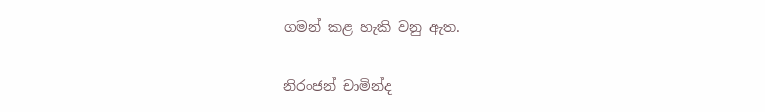ගමන් කළ හැකි වනු ඇත.

නිරංජන් චාමින්ද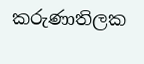කරුණාතිලක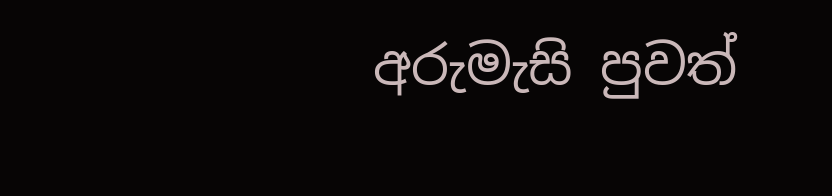අරුමැසි පුවත්